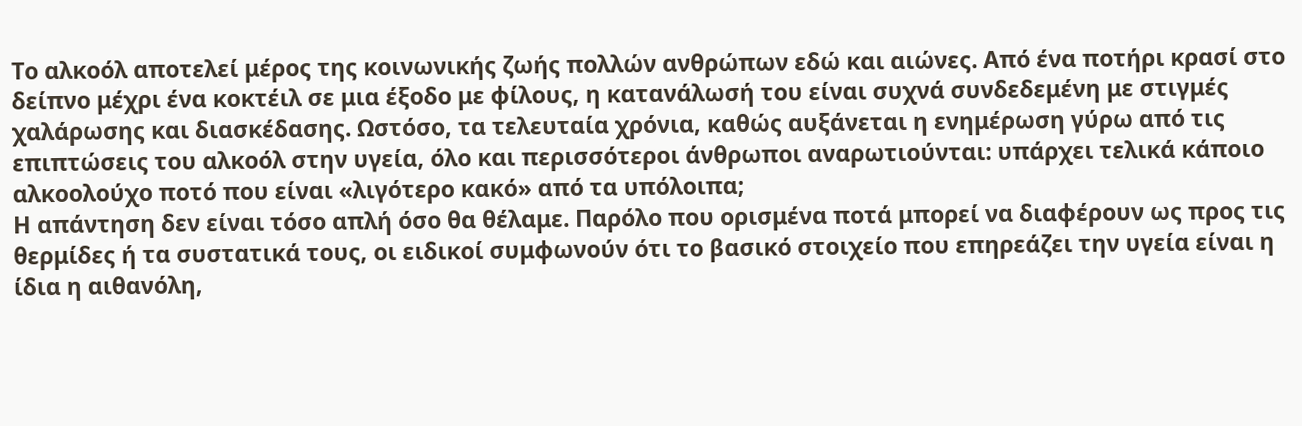Το αλκοόλ αποτελεί μέρος της κοινωνικής ζωής πολλών ανθρώπων εδώ και αιώνες. Από ένα ποτήρι κρασί στο δείπνο μέχρι ένα κοκτέιλ σε μια έξοδο με φίλους, η κατανάλωσή του είναι συχνά συνδεδεμένη με στιγμές χαλάρωσης και διασκέδασης. Ωστόσο, τα τελευταία χρόνια, καθώς αυξάνεται η ενημέρωση γύρω από τις επιπτώσεις του αλκοόλ στην υγεία, όλο και περισσότεροι άνθρωποι αναρωτιούνται: υπάρχει τελικά κάποιο αλκοολούχο ποτό που είναι «λιγότερο κακό» από τα υπόλοιπα;
Η απάντηση δεν είναι τόσο απλή όσο θα θέλαμε. Παρόλο που ορισμένα ποτά μπορεί να διαφέρουν ως προς τις θερμίδες ή τα συστατικά τους, οι ειδικοί συμφωνούν ότι το βασικό στοιχείο που επηρεάζει την υγεία είναι η ίδια η αιθανόλη,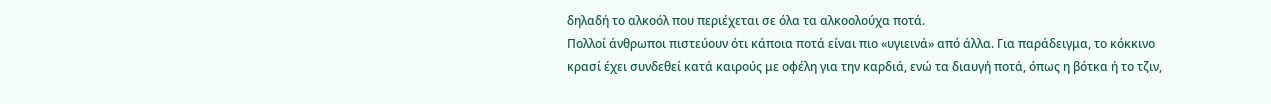δηλαδή το αλκοόλ που περιέχεται σε όλα τα αλκοολούχα ποτά.
Πολλοί άνθρωποι πιστεύουν ότι κάποια ποτά είναι πιο «υγιεινά» από άλλα. Για παράδειγμα, το κόκκινο κρασί έχει συνδεθεί κατά καιρούς με οφέλη για την καρδιά, ενώ τα διαυγή ποτά, όπως η βότκα ή το τζιν,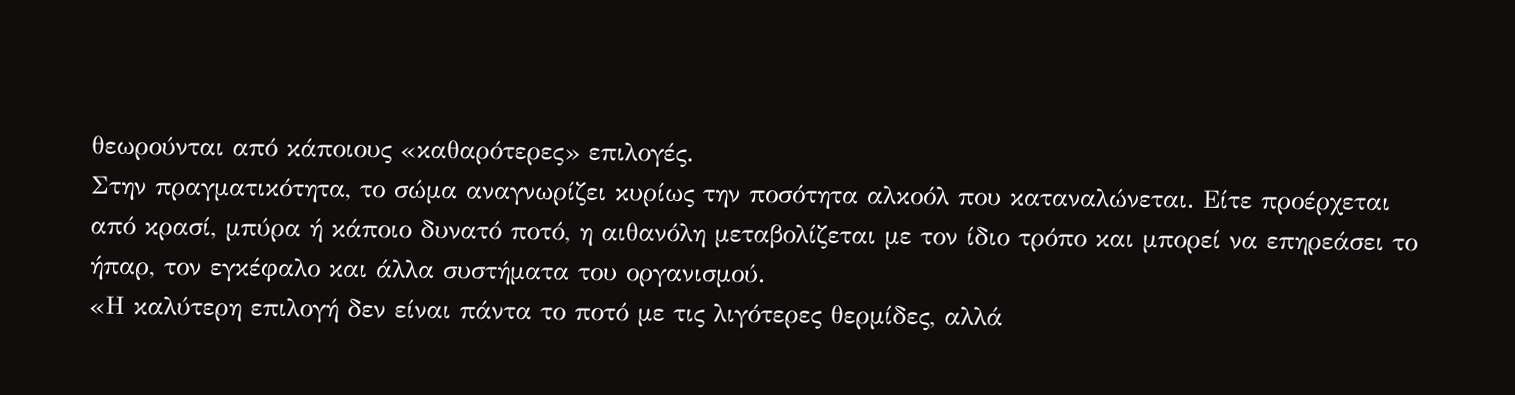θεωρούνται από κάποιους «καθαρότερες» επιλογές.
Στην πραγματικότητα, το σώμα αναγνωρίζει κυρίως την ποσότητα αλκοόλ που καταναλώνεται. Είτε προέρχεται από κρασί, μπύρα ή κάποιο δυνατό ποτό, η αιθανόλη μεταβολίζεται με τον ίδιο τρόπο και μπορεί να επηρεάσει το ήπαρ, τον εγκέφαλο και άλλα συστήματα του οργανισμού.
«Η καλύτερη επιλογή δεν είναι πάντα το ποτό με τις λιγότερες θερμίδες, αλλά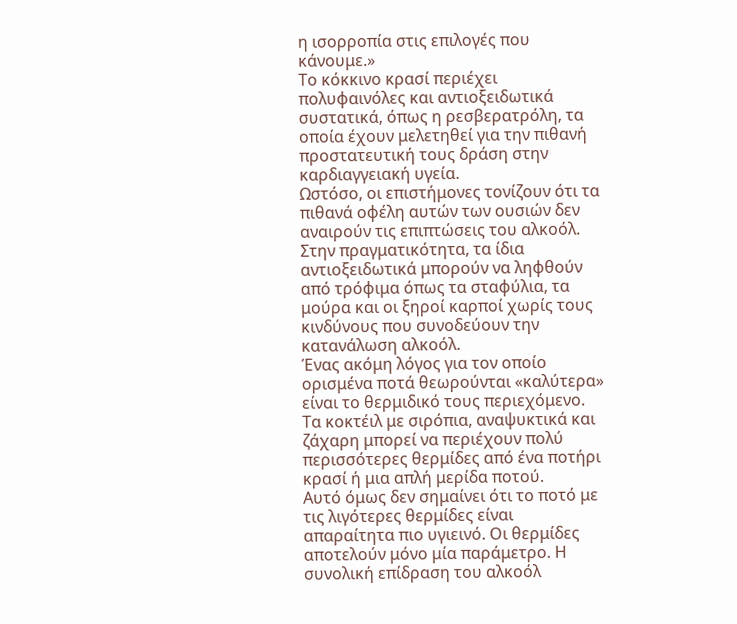η ισορροπία στις επιλογές που κάνουμε.»
Το κόκκινο κρασί περιέχει πολυφαινόλες και αντιοξειδωτικά συστατικά, όπως η ρεσβερατρόλη, τα οποία έχουν μελετηθεί για την πιθανή προστατευτική τους δράση στην καρδιαγγειακή υγεία.
Ωστόσο, οι επιστήμονες τονίζουν ότι τα πιθανά οφέλη αυτών των ουσιών δεν αναιρούν τις επιπτώσεις του αλκοόλ. Στην πραγματικότητα, τα ίδια αντιοξειδωτικά μπορούν να ληφθούν από τρόφιμα όπως τα σταφύλια, τα μούρα και οι ξηροί καρποί χωρίς τους κινδύνους που συνοδεύουν την κατανάλωση αλκοόλ.
Ένας ακόμη λόγος για τον οποίο ορισμένα ποτά θεωρούνται «καλύτερα» είναι το θερμιδικό τους περιεχόμενο. Τα κοκτέιλ με σιρόπια, αναψυκτικά και ζάχαρη μπορεί να περιέχουν πολύ περισσότερες θερμίδες από ένα ποτήρι κρασί ή μια απλή μερίδα ποτού.
Αυτό όμως δεν σημαίνει ότι το ποτό με τις λιγότερες θερμίδες είναι απαραίτητα πιο υγιεινό. Οι θερμίδες αποτελούν μόνο μία παράμετρο. Η συνολική επίδραση του αλκοόλ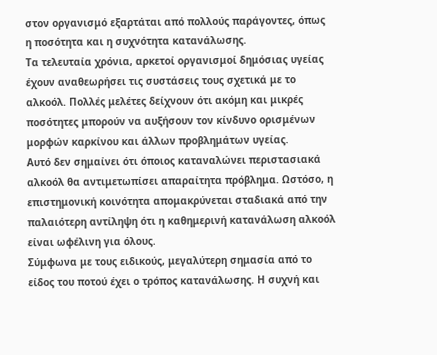στον οργανισμό εξαρτάται από πολλούς παράγοντες, όπως η ποσότητα και η συχνότητα κατανάλωσης.
Τα τελευταία χρόνια, αρκετοί οργανισμοί δημόσιας υγείας έχουν αναθεωρήσει τις συστάσεις τους σχετικά με το αλκοόλ. Πολλές μελέτες δείχνουν ότι ακόμη και μικρές ποσότητες μπορούν να αυξήσουν τον κίνδυνο ορισμένων μορφών καρκίνου και άλλων προβλημάτων υγείας.
Αυτό δεν σημαίνει ότι όποιος καταναλώνει περιστασιακά αλκοόλ θα αντιμετωπίσει απαραίτητα πρόβλημα. Ωστόσο, η επιστημονική κοινότητα απομακρύνεται σταδιακά από την παλαιότερη αντίληψη ότι η καθημερινή κατανάλωση αλκοόλ είναι ωφέλινη για όλους.
Σύμφωνα με τους ειδικούς, μεγαλύτερη σημασία από το είδος του ποτού έχει ο τρόπος κατανάλωσης. Η συχνή και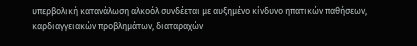υπερβολική κατανάλωση αλκοόλ συνδέεται με αυξημένο κίνδυνο ηπατικών παθήσεων, καρδιαγγειακών προβλημάτων, διαταραχών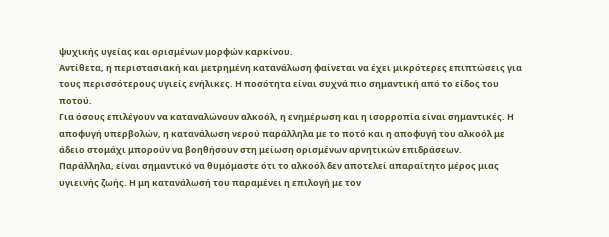ψυχικής υγείας και ορισμένων μορφών καρκίνου.
Αντίθετα, η περιστασιακή και μετρημένη κατανάλωση φαίνεται να έχει μικρότερες επιπτώσεις για τους περισσότερους υγιείς ενήλικες. Η ποσότητα είναι συχνά πιο σημαντική από το είδος του ποτού.
Για όσους επιλέγουν να καταναλώνουν αλκοόλ, η ενημέρωση και η ισορροπία είναι σημαντικές. Η αποφυγή υπερβολών, η κατανάλωση νερού παράλληλα με το ποτό και η αποφυγή του αλκοόλ με άδειο στομάχι μπορούν να βοηθήσουν στη μείωση ορισμένων αρνητικών επιδράσεων.
Παράλληλα, είναι σημαντικό να θυμόμαστε ότι το αλκοόλ δεν αποτελεί απαραίτητο μέρος μιας υγιεινής ζωής. Η μη κατανάλωσή του παραμένει η επιλογή με τον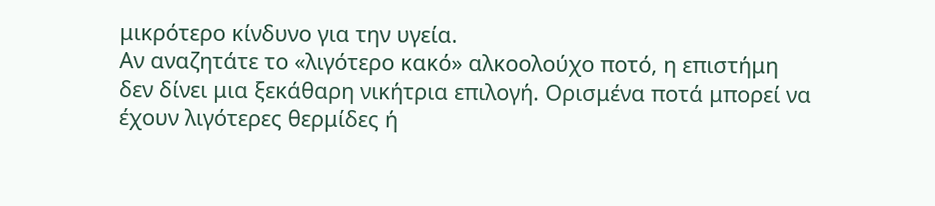μικρότερο κίνδυνο για την υγεία.
Αν αναζητάτε το «λιγότερο κακό» αλκοολούχο ποτό, η επιστήμη δεν δίνει μια ξεκάθαρη νικήτρια επιλογή. Ορισμένα ποτά μπορεί να έχουν λιγότερες θερμίδες ή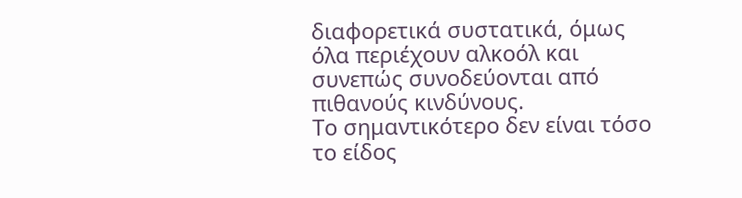διαφορετικά συστατικά, όμως όλα περιέχουν αλκοόλ και συνεπώς συνοδεύονται από πιθανούς κινδύνους.
Το σημαντικότερο δεν είναι τόσο το είδος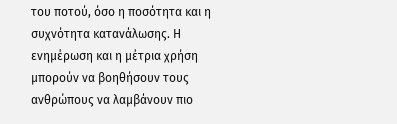του ποτού, όσο η ποσότητα και η συχνότητα κατανάλωσης. Η ενημέρωση και η μέτρια χρήση μπορούν να βοηθήσουν τους ανθρώπους να λαμβάνουν πιο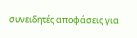συνειδητές αποφάσεις για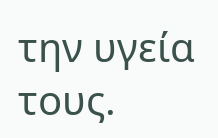την υγεία τους.